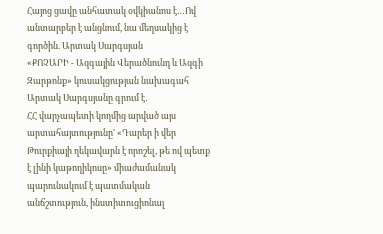Հայոց ցավը անհատակ օվկիանոս է…Ով անտարբեր է անցնում, նա մեղսակից է գործին. Արտակ Սարգսյան
«ՔՈՉԱՐԻ - Ազգային Վերածնունդ և Ազգի Զարթոնք» կուսակցության նախագահ Արտակ Սարգսյանը գրում է․
ՀՀ վարչապետի կողմից արված այս արտահայտությունը' «Դարեր ի վեր Թուրքիայի ղեկավարն է որոշել, թե ով պետք է լինի կաթողիկոսը» միաժամանակ պարունակում է պատմական անճշտություն, ինստիտուցիոնալ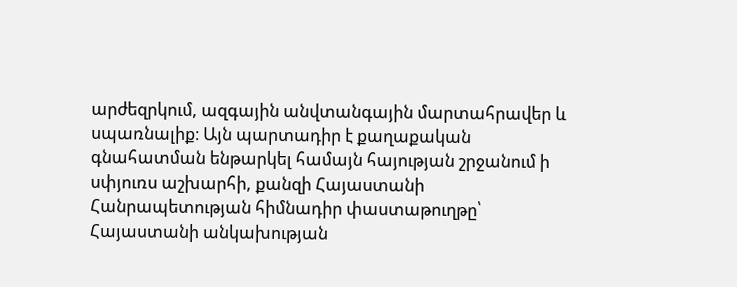արժեզրկում, ազգային անվտանգային մարտահրավեր և սպառնալիք։ Այն պարտադիր է քաղաքական գնահատման ենթարկել համայն հայության շրջանում ի սփյուռս աշխարհի, քանզի Հայաստանի Հանրապետության հիմնադիր փաստաթուղթը՝ Հայաստանի անկախության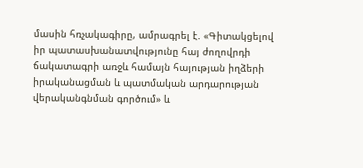մասին հռչակագիրը, ամրագրել է. «Գիտակցելով իր պատասխանատվությունը հայ ժողովրդի ճակատագրի առջև համայն հայության իղձերի իրականացման և պատմական արդարության վերականգնման գործում» և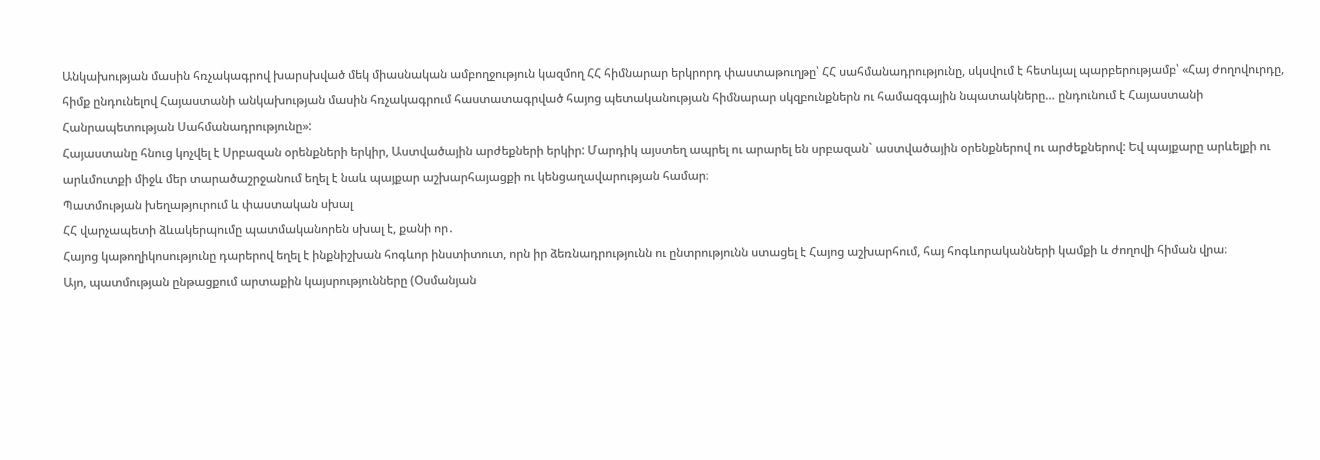Անկախության մասին հռչակագրով խարսխված մեկ միասնական ամբողջություն կազմող ՀՀ հիմնարար երկրորդ փաստաթուղթը՝ ՀՀ սահմանադրությունը, սկսվում է հետևյալ պարբերությամբ՝ «Հայ ժողովուրդը, հիմք ընդունելով Հայաստանի անկախության մասին հռչակագրում հաստատագրված հայոց պետականության հիմնարար սկզբունքներն ու համազգային նպատակները… ընդունում է Հայաստանի Հանրապետության Սահմանադրությունը»:
Հայաստանը հնուց կոչվել է Սրբազան օրենքների երկիր, Աստվածային արժեքների երկիր: Մարդիկ այստեղ ապրել ու արարել են սրբազան` աստվածային օրենքներով ու արժեքներով: Եվ պայքարը արևելքի ու արևմուտքի միջև մեր տարածաշրջանում եղել է նաև պայքար աշխարհայացքի ու կենցաղավարության համար։
Պատմության խեղաթյուրում և փաստական սխալ
ՀՀ վարչապետի ձևակերպումը պատմականորեն սխալ է, քանի որ․
Հայոց կաթողիկոսությունը դարերով եղել է ինքնիշխան հոգևոր ինստիտուտ, որն իր ձեռնադրությունն ու ընտրությունն ստացել է Հայոց աշխարհում, հայ հոգևորականների կամքի և ժողովի հիման վրա։
Այո, պատմության ընթացքում արտաքին կայսրությունները (Օսմանյան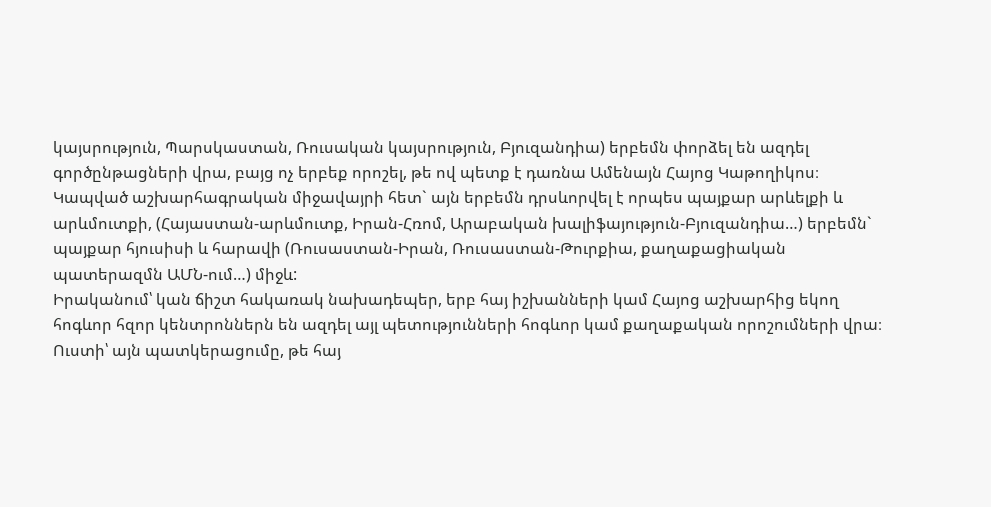կայսրություն, Պարսկաստան, Ռուսական կայսրություն, Բյուզանդիա) երբեմն փորձել են ազդել գործընթացների վրա, բայց ոչ երբեք որոշել, թե ով պետք է դառնա Ամենայն Հայոց Կաթողիկոս։
Կապված աշխարհագրական միջավայրի հետ` այն երբեմն դրսևորվել է որպես պայքար արևելքի և արևմուտքի, (Հայաստան-արևմուտք, Իրան-Հռոմ, Արաբական խալիֆայություն-Բյուզանդիա…) երբեմն` պայքար հյուսիսի և հարավի (Ռուսաստան-Իրան, Ռուսաստան-Թուրքիա, քաղաքացիական պատերազմն ԱՄՆ-ում…) միջև:
Իրականում՝ կան ճիշտ հակառակ նախադեպեր, երբ հայ իշխանների կամ Հայոց աշխարհից եկող հոգևոր հզոր կենտրոններն են ազդել այլ պետությունների հոգևոր կամ քաղաքական որոշումների վրա։
Ուստի՝ այն պատկերացումը, թե հայ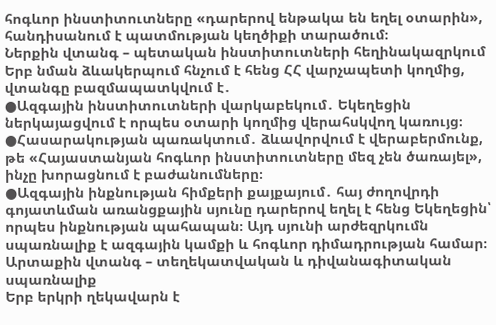հոգևոր ինստիտուտները «դարերով ենթակա են եղել օտարին», հանդիսանում է պատմության կեղծիքի տարածում։
Ներքին վտանգ – պետական ինստիտուտների հեղինակազրկում
Երբ նման ձևակերպում հնչում է հենց ՀՀ վարչապետի կողմից, վտանգը բազմապատկվում է․
●Ազգային ինստիտուտների վարկաբեկում․ Եկեղեցին ներկայացվում է որպես օտարի կողմից վերահսկվող կառույց։
●Հասարակության պառակտում․ ձևավորվում է վերաբերմունք, թե «Հայաստանյան հոգևոր ինստիտուտները մեզ չեն ծառայել», ինչը խորացնում է բաժանումները։
●Ազգային ինքնության հիմքերի քայքայում․ հայ ժողովրդի գոյատևման առանցքային սյունը դարերով եղել է հենց Եկեղեցին՝ որպես ինքնության պահապան։ Այդ սյունի արժեզրկումն սպառնալիք է ազգային կամքի և հոգևոր դիմադրության համար։
Արտաքին վտանգ – տեղեկատվական և դիվանագիտական սպառնալիք
Երբ երկրի ղեկավարն է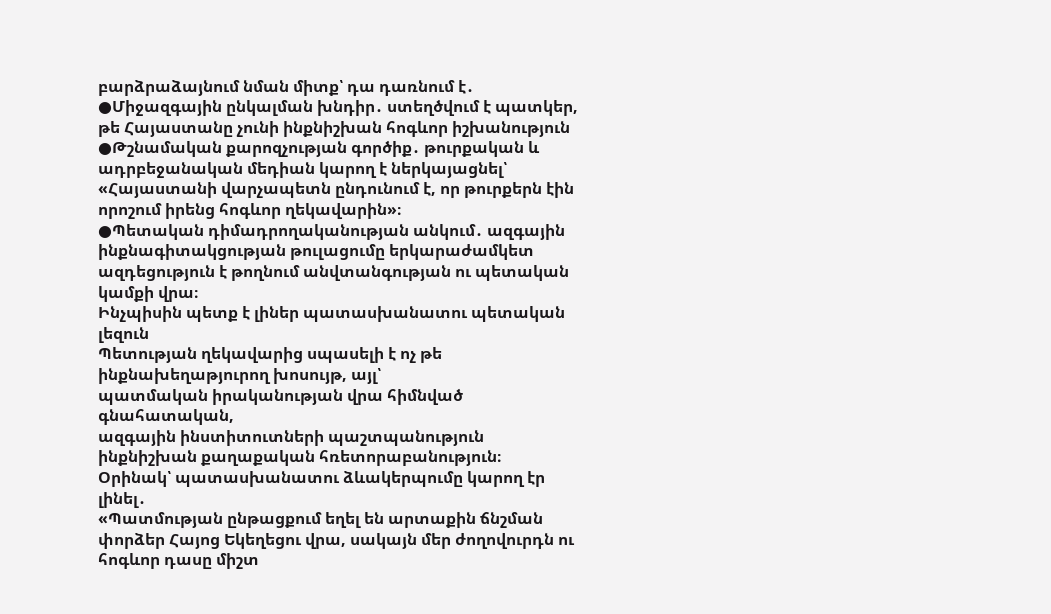բարձրաձայնում նման միտք՝ դա դառնում է․
●Միջազգային ընկալման խնդիր․ ստեղծվում է պատկեր, թե Հայաստանը չունի ինքնիշխան հոգևոր իշխանություն
●Թշնամական քարոզչության գործիք․ թուրքական և ադրբեջանական մեդիան կարող է ներկայացնել՝
«Հայաստանի վարչապետն ընդունում է, որ թուրքերն էին որոշում իրենց հոգևոր ղեկավարին»։
●Պետական դիմադրողականության անկում․ ազգային ինքնագիտակցության թուլացումը երկարաժամկետ ազդեցություն է թողնում անվտանգության ու պետական կամքի վրա։
Ինչպիսին պետք է լիներ պատասխանատու պետական լեզուն
Պետության ղեկավարից սպասելի է ոչ թե ինքնախեղաթյուրող խոսույթ, այլ՝
պատմական իրականության վրա հիմնված գնահատական,
ազգային ինստիտուտների պաշտպանություն
ինքնիշխան քաղաքական հռետորաբանություն։
Օրինակ՝ պատասխանատու ձևակերպումը կարող էր լինել․
«Պատմության ընթացքում եղել են արտաքին ճնշման փորձեր Հայոց Եկեղեցու վրա, սակայն մեր ժողովուրդն ու հոգևոր դասը միշտ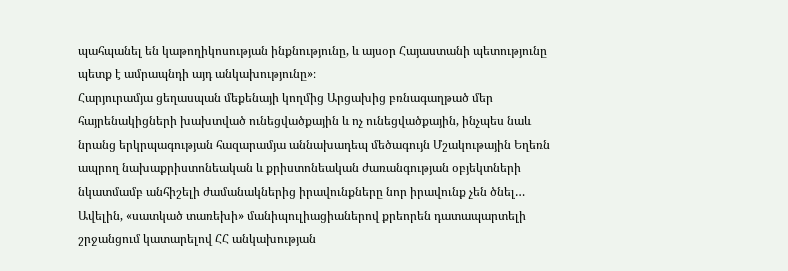պահպանել են կաթողիկոսության ինքնությունը, և այսօր Հայաստանի պետությունը պետք է ամրապնդի այդ անկախությունը»։
Հարյուրամյա ցեղասպան մեքենայի կողմից Արցախից բռնագաղթած մեր հայրենակիցների խախտված ունեցվածքային և ոչ ունեցվածքային, ինչպես նաև նրանց երկրպագության հազարամյա աննախադեպ մեծագույն Մշակութային Եղեռն ապրող նախաքրիստոնեական և քրիստոնեական ժառանգության օբյեկտների նկատմամբ անհիշելի ժամանակներից իրավունքները նոր իրավունք չեն ծնել… Ավելին, «սատկած տառեխի» մանիպուլիացիաներով քրեորեն դատապարտելի շրջանցում կատարելով ՀՀ անկախության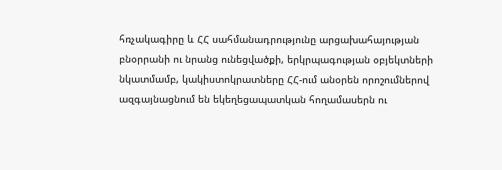հռչակագիրը և ՀՀ սահմանադրությունը արցախահայության բնօրրանի ու նրանց ունեցվածքի, երկրպագության օբյեկտների նկատմամբ, կակիստոկրատները ՀՀ-ում անօրեն որոշումներով ազգայնացնում են եկեղեցապատկան հողամասերն ու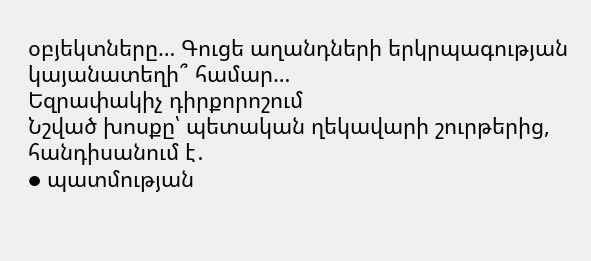օբյեկտները… Գուցե աղանդների երկրպագության կայանատեղի՞ համար…
Եզրափակիչ դիրքորոշում
Նշված խոսքը՝ պետական ղեկավարի շուրթերից, հանդիսանում է․
● պատմության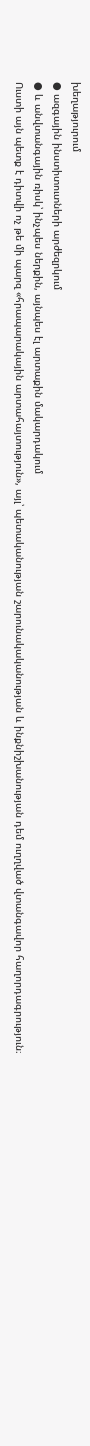խեղաթյուրում
● ազգային ինստիտուտների արժեզրկում
● և անվտանգային ռիսկ՝ ինչպես ներքին, այնպես էլ արտաքին մակարդակում
Ուստի այն պետք է դիտվի ոչ թե մի պարզ «հրապարակային արտահայտություն», այլ՝ պետականության շարունակականության և ինքնիշխանության դեմ ուղղված վտանգավոր հաղորդագրություն։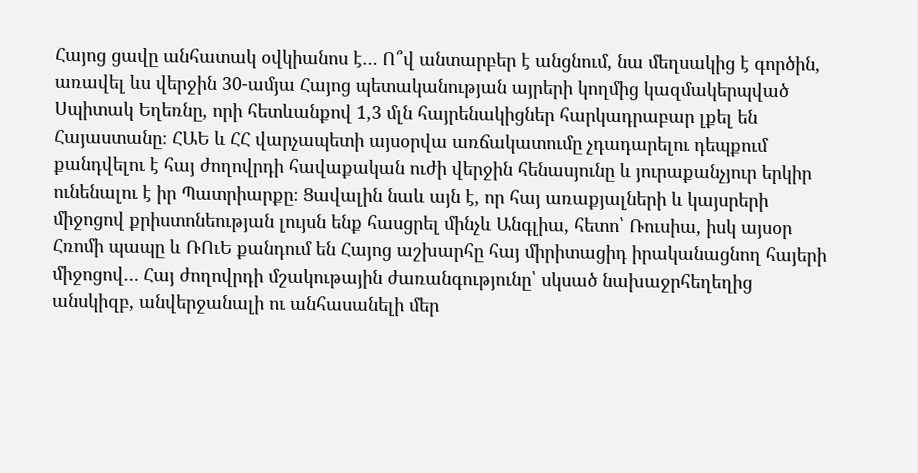Հայոց ցավը անհատակ օվկիանոս է… Ո՞վ անտարբեր է անցնում, նա մեղսակից է գործին, առավել ևս վերջին 30-ամյա Հայոց պետականության այրերի կողմից կազմակերպված Սպիտակ Եղեռնը, որի հետևանքով 1,3 մլն հայրենակիցներ հարկադրաբար լքել են Հայաստանը։ ՀԱԵ և ՀՀ վարչապետի այսօրվա առճակատումը չդադարելու դեպքում քանդվելու է հայ ժողովրդի հավաքական ուժի վերջին հենասյունը և յուրաքանչյուր երկիր ունենալու է իր Պատրիարքը։ Ցավալին նաև այն է, որ հայ առաքյալների և կայսրերի միջոցով քրիստոնեության լույսն ենք հասցրել մինչև Անգլիա, հետո՝ Ռուսիա, իսկ այսօր Հռոմի պապը և ՌՈւԵ քանդում են Հայոց աշխարհը հայ միրիտացիդ իրականացնող հայերի միջոցով… Հայ ժողովրդի մշակութային ժառանգությունը՝ սկսած նախաջրհեղեղից անսկիզբ, անվերջանալի ու անհասանելի մեր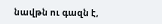նավթն ու գազն է,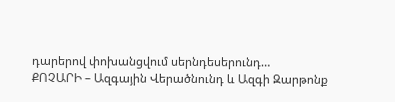դարերով փոխանցվում սերնդեսերունդ…
ՔՈՉԱՐԻ – Ազգային Վերածնունդ և Ազգի Զարթոնք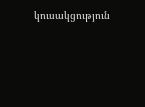կուսակցություն